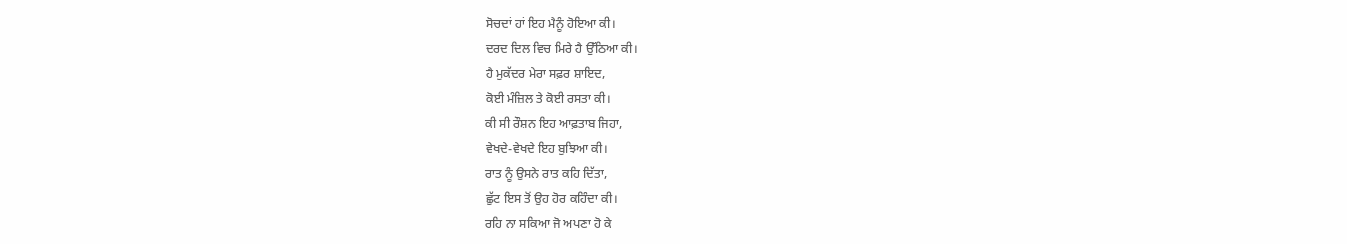ਸੋਚਦਾਂ ਹਾਂ ਇਹ ਮੈਨੂੰ ਹੋਇਆ ਕੀ।
ਦਰਦ ਦਿਲ ਵਿਚ ਮਿਰੇ ਹੈ ਉੱਠਿਆ ਕੀ।
ਹੈ ਮੁਕੱਦਰ ਮੇਰਾ ਸਫ਼ਰ ਸ਼ਾਇਦ,
ਕੋਈ ਮੰਜ਼ਿਲ ਤੇ ਕੋਈ ਰਸਤਾ ਕੀ।
ਕੀ ਸੀ ਰੌਸ਼ਨ ਇਹ ਆਫ਼ਤਾਬ ਜਿਹਾ,
ਵੇਖਦੇ-ਵੇਖਦੇ ਇਹ ਬੁਝਿਆ ਕੀ।
ਰਾਤ ਨੂੰ ਉਸਨੇ ਰਾਤ ਕਹਿ ਦਿੱਤਾ,
ਛੁੱਟ ਇਸ ਤੋਂ ਉਹ ਹੋਰ ਕਹਿੰਦਾ ਕੀ।
ਰਹਿ ਨਾ ਸਕਿਆ ਜੋ ਅਪਣਾ ਹੋ ਕੇ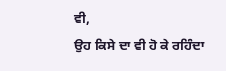ਵੀ,
ਉਹ ਕਿਸੇ ਦਾ ਵੀ ਹੋ ਕੇ ਰਹਿੰਦਾ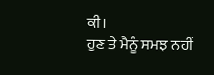ਕੀ।
ਹੁਣ ਤੇ ਮੈਨੂੰ ਸਮਝ ਨਹੀਂ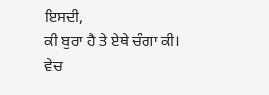ਇਸਦੀ,
ਕੀ ਬੁਰਾ ਹੈ ਤੇ ਏਥੇ ਚੰਗਾ ਕੀ।
ਵੇਚ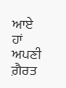ਆਏ ਹਾਂ ਅਪਣੀ ਗ਼ੈਰਤ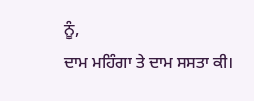ਨੂੰ,
ਦਾਮ ਮਹਿੰਗਾ ਤੇ ਦਾਮ ਸਸਤਾ ਕੀ।